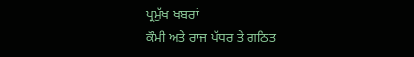ਪ੍ਰਮੁੱਖ ਖਬਰਾਂ
ਕੌਮੀ ਅਤੇ ਰਾਜ ਪੱਧਰ ਤੇ ਗਠਿਤ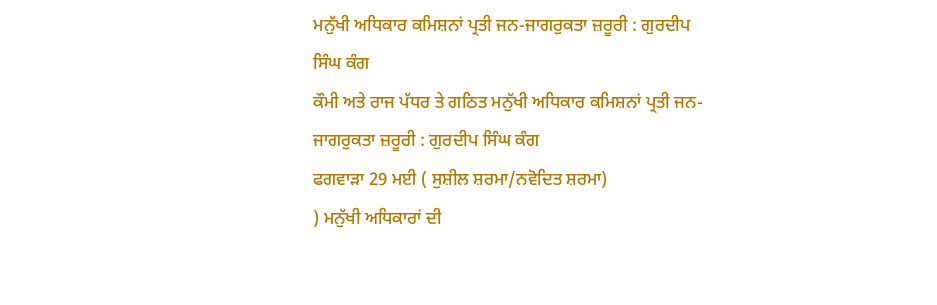ਮਨੁੱਖੀ ਅਧਿਕਾਰ ਕਮਿਸ਼ਨਾਂ ਪ੍ਰਤੀ ਜਨ-ਜਾਗਰੁਕਤਾ ਜ਼ਰੂਰੀ : ਗੁਰਦੀਪ ਸਿੰਘ ਕੰਗ
ਕੌਮੀ ਅਤੇ ਰਾਜ ਪੱਧਰ ਤੇ ਗਠਿਤ ਮਨੁੱਖੀ ਅਧਿਕਾਰ ਕਮਿਸ਼ਨਾਂ ਪ੍ਰਤੀ ਜਨ-ਜਾਗਰੁਕਤਾ ਜ਼ਰੂਰੀ : ਗੁਰਦੀਪ ਸਿੰਘ ਕੰਗ
ਫਗਵਾੜਾ 29 ਮਈ ( ਸੁਸ਼ੀਲ ਸ਼ਰਮਾ/ਨਵੋਦਿਤ ਸ਼ਰਮਾ)
) ਮਨੁੱਖੀ ਅਧਿਕਾਰਾਂ ਦੀ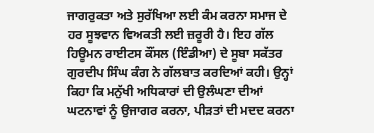ਜਾਗਰੁਕਤਾ ਅਤੇ ਸੁਰੱਖਿਆ ਲਈ ਕੰਮ ਕਰਨਾ ਸਮਾਜ ਦੇ ਹਰ ਸੂਝਵਾਨ ਵਿਅਕਤੀ ਲਈ ਜ਼ਰੂਰੀ ਹੈ। ਇਹ ਗੱਲ ਹਿਊਮਨ ਰਾਈਟਸ ਕੌਂਸਲ (ਇੰਡੀਆ) ਦੇ ਸੂਬਾ ਸਕੱਤਰ ਗੁਰਦੀਪ ਸਿੰਘ ਕੰਗ ਨੇ ਗੱਲਬਾਤ ਕਰਦਿਆਂ ਕਹੀ। ਉਨ੍ਹਾਂ ਕਿਹਾ ਕਿ ਮਨੁੱਖੀ ਅਧਿਕਾਰਾਂ ਦੀ ਉਲੰਘਣਾ ਦੀਆਂ ਘਟਨਾਵਾਂ ਨੂੰ ਉਜਾਗਰ ਕਰਨਾ, ਪੀੜਤਾਂ ਦੀ ਮਦਦ ਕਰਨਾ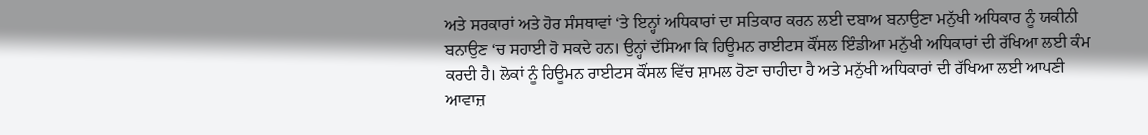ਅਤੇ ਸਰਕਾਰਾਂ ਅਤੇ ਹੋਰ ਸੰਸਥਾਵਾਂ ‘ਤੇ ਇਨ੍ਹਾਂ ਅਧਿਕਾਰਾਂ ਦਾ ਸਤਿਕਾਰ ਕਰਨ ਲਈ ਦਬਾਅ ਬਨਾਉਣਾ ਮਨੁੱਖੀ ਅਧਿਕਾਰ ਨੂੰ ਯਕੀਨੀ ਬਨਾਉਣ ‘ਚ ਸਹਾਈ ਹੋ ਸਕਦੇ ਹਨ। ਉਨ੍ਹਾਂ ਦੱਸਿਆ ਕਿ ਹਿਊਮਨ ਰਾਈਟਸ ਕੌਂਸਲ ਇੰਡੀਆ ਮਨੁੱਖੀ ਅਧਿਕਾਰਾਂ ਦੀ ਰੱਖਿਆ ਲਈ ਕੰਮ ਕਰਦੀ ਹੈ। ਲੋਕਾਂ ਨੂੰ ਹਿਊਮਨ ਰਾਈਟਸ ਕੌਂਸਲ ਵਿੱਚ ਸ਼ਾਮਲ ਹੋਣਾ ਚਾਹੀਦਾ ਹੈ ਅਤੇ ਮਨੁੱਖੀ ਅਧਿਕਾਰਾਂ ਦੀ ਰੱਖਿਆ ਲਈ ਆਪਣੀ ਆਵਾਜ਼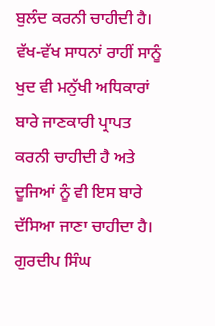ਬੁਲੰਦ ਕਰਨੀ ਚਾਹੀਦੀ ਹੈ। ਵੱਖ-ਵੱਖ ਸਾਧਨਾਂ ਰਾਹੀਂ ਸਾਨੂੰ ਖੁਦ ਵੀ ਮਨੁੱਖੀ ਅਧਿਕਾਰਾਂ ਬਾਰੇ ਜਾਣਕਾਰੀ ਪ੍ਰਾਪਤ ਕਰਨੀ ਚਾਹੀਦੀ ਹੈ ਅਤੇ ਦੂਜਿਆਂ ਨੂੰ ਵੀ ਇਸ ਬਾਰੇ ਦੱਸਿਆ ਜਾਣਾ ਚਾਹੀਦਾ ਹੈ। ਗੁਰਦੀਪ ਸਿੰਘ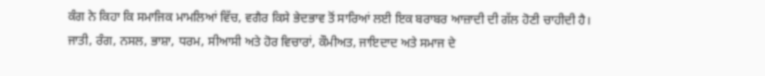ਕੰਗ ਨੇ ਕਿਹਾ ਕਿ ਸਮਾਜਿਕ ਮਾਮਲਿਆਂ ਵਿੱਚ, ਵਗੈਰ ਕਿਸੇ ਭੇਦਭਾਵ ਤੋਂ ਸਾਰਿਆਂ ਲਈ ਇਕ ਬਰਾਬਰ ਆਜ਼ਾਦੀ ਦੀ ਗੱਲ ਹੋਣੀ ਚਾਹੀਦੀ ਹੈ। ਜਾਤੀ, ਰੰਗ, ਨਸਲ, ਭਾਸ਼ਾ, ਧਰਮ, ਸੀਆਸੀ ਅਤੇ ਹੋਰ ਵਿਚਾਰਾਂ, ਕੌਮੀਅਤ, ਜਾਇਦਾਦ ਅਤੇ ਸਮਾਜ ਦੇ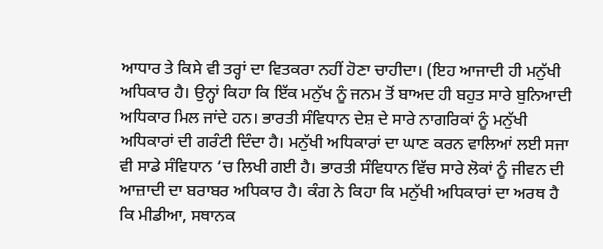ਆਧਾਰ ਤੇ ਕਿਸੇ ਵੀ ਤਰ੍ਹਾਂ ਦਾ ਵਿਤਕਰਾ ਨਹੀਂ ਹੋਣਾ ਚਾਹੀਦਾ। (ਇਹ ਆਜਾਦੀ ਹੀ ਮਨੁੱਖੀ ਅਧਿਕਾਰ ਹੈ। ਉਨ੍ਹਾਂ ਕਿਹਾ ਕਿ ਇੱਕ ਮਨੁੱਖ ਨੂੰ ਜਨਮ ਤੋਂ ਬਾਅਦ ਹੀ ਬਹੁਤ ਸਾਰੇ ਬੁਨਿਆਦੀ ਅਧਿਕਾਰ ਮਿਲ ਜਾਂਦੇ ਹਨ। ਭਾਰਤੀ ਸੰਵਿਧਾਨ ਦੇਸ਼ ਦੇ ਸਾਰੇ ਨਾਗਰਿਕਾਂ ਨੂੰ ਮਨੁੱਖੀ ਅਧਿਕਾਰਾਂ ਦੀ ਗਰੰਟੀ ਦਿੰਦਾ ਹੈ। ਮਨੁੱਖੀ ਅਧਿਕਾਰਾਂ ਦਾ ਘਾਣ ਕਰਨ ਵਾਲਿਆਂ ਲਈ ਸਜਾ ਵੀ ਸਾਡੇ ਸੰਵਿਧਾਨ ‘ਚ ਲਿਖੀ ਗਈ ਹੈ। ਭਾਰਤੀ ਸੰਵਿਧਾਨ ਵਿੱਚ ਸਾਰੇ ਲੋਕਾਂ ਨੂੰ ਜੀਵਨ ਦੀ ਆਜ਼ਾਦੀ ਦਾ ਬਰਾਬਰ ਅਧਿਕਾਰ ਹੈ। ਕੰਗ ਨੇ ਕਿਹਾ ਕਿ ਮਨੁੱਖੀ ਅਧਿਕਾਰਾਂ ਦਾ ਅਰਥ ਹੈ ਕਿ ਮੀਡੀਆ, ਸਥਾਨਕ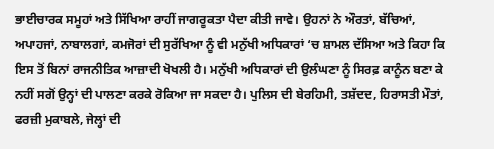ਭਾਈਚਾਰਕ ਸਮੂਹਾਂ ਅਤੇ ਸਿੱਖਿਆ ਰਾਹੀਂ ਜਾਗਰੂਕਤਾ ਪੈਦਾ ਕੀਤੀ ਜਾਵੇ। ਉਹਨਾਂ ਨੇ ਔਰਤਾਂ, ਬੱਚਿਆਂ, ਅਪਾਹਜਾਂ, ਨਾਬਾਲਗਾਂ, ਕਮਜੋਰਾਂ ਦੀ ਸੁਰੱਖਿਆ ਨੂੰ ਵੀ ਮਨੁੱਖੀ ਅਧਿਕਾਰਾਂ ‘ਚ ਸ਼ਾਮਲ ਦੱਸਿਆ ਅਤੇ ਕਿਹਾ ਕਿ ਇਸ ਤੋਂ ਬਿਨਾਂ ਰਾਜਨੀਤਿਕ ਆਜ਼ਾਦੀ ਖੋਖਲੀ ਹੈ। ਮਨੁੱਖੀ ਅਧਿਕਾਰਾਂ ਦੀ ਉਲੰਘਣਾ ਨੂੰ ਸਿਰਫ਼ ਕਾਨੂੰਨ ਬਣਾ ਕੇ ਨਹੀਂ ਸਗੋਂ ਉਨ੍ਹਾਂ ਦੀ ਪਾਲਣਾ ਕਰਕੇ ਰੋਕਿਆ ਜਾ ਸਕਦਾ ਹੈ। ਪੁਲਿਸ ਦੀ ਬੇਰਹਿਮੀ, ਤਸ਼ੱਦਦ, ਹਿਰਾਸਤੀ ਮੌਤਾਂ, ਫਰਜ਼ੀ ਮੁਕਾਬਲੇ, ਜੇਲ੍ਹਾਂ ਦੀ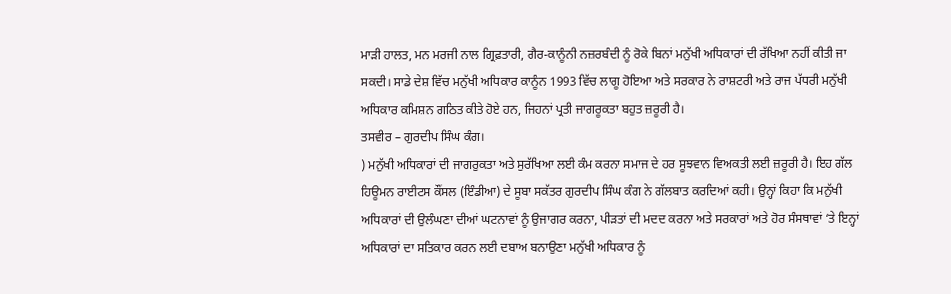ਮਾੜੀ ਹਾਲਤ, ਮਨ ਮਰਜੀ ਨਾਲ ਗ੍ਰਿਫ਼ਤਾਰੀ, ਗੈਰ-ਕਾਨੂੰਨੀ ਨਜ਼ਰਬੰਦੀ ਨੂੰ ਰੋਕੇ ਬਿਨਾਂ ਮਨੁੱਖੀ ਅਧਿਕਾਰਾਂ ਦੀ ਰੱਖਿਆ ਨਹੀਂ ਕੀਤੀ ਜਾ ਸਕਦੀ। ਸਾਡੇ ਦੇਸ਼ ਵਿੱਚ ਮਨੁੱਖੀ ਅਧਿਕਾਰ ਕਾਨੂੰਨ 1993 ਵਿੱਚ ਲਾਗੂ ਹੋਇਆ ਅਤੇ ਸਰਕਾਰ ਨੇ ਰਾਸ਼ਟਰੀ ਅਤੇ ਰਾਜ ਪੱਧਰੀ ਮਨੁੱਖੀ ਅਧਿਕਾਰ ਕਮਿਸ਼ਨ ਗਠਿਤ ਕੀਤੇ ਹੋਏ ਹਨ, ਜਿਹਨਾਂ ਪ੍ਰਤੀ ਜਾਗਰੂਕਤਾ ਬਹੁਤ ਜ਼ਰੂਰੀ ਹੈ।
ਤਸਵੀਰ – ਗੁਰਦੀਪ ਸਿੰਘ ਕੰਗ।
) ਮਨੁੱਖੀ ਅਧਿਕਾਰਾਂ ਦੀ ਜਾਗਰੁਕਤਾ ਅਤੇ ਸੁਰੱਖਿਆ ਲਈ ਕੰਮ ਕਰਨਾ ਸਮਾਜ ਦੇ ਹਰ ਸੂਝਵਾਨ ਵਿਅਕਤੀ ਲਈ ਜ਼ਰੂਰੀ ਹੈ। ਇਹ ਗੱਲ ਹਿਊਮਨ ਰਾਈਟਸ ਕੌਂਸਲ (ਇੰਡੀਆ) ਦੇ ਸੂਬਾ ਸਕੱਤਰ ਗੁਰਦੀਪ ਸਿੰਘ ਕੰਗ ਨੇ ਗੱਲਬਾਤ ਕਰਦਿਆਂ ਕਹੀ। ਉਨ੍ਹਾਂ ਕਿਹਾ ਕਿ ਮਨੁੱਖੀ ਅਧਿਕਾਰਾਂ ਦੀ ਉਲੰਘਣਾ ਦੀਆਂ ਘਟਨਾਵਾਂ ਨੂੰ ਉਜਾਗਰ ਕਰਨਾ, ਪੀੜਤਾਂ ਦੀ ਮਦਦ ਕਰਨਾ ਅਤੇ ਸਰਕਾਰਾਂ ਅਤੇ ਹੋਰ ਸੰਸਥਾਵਾਂ ‘ਤੇ ਇਨ੍ਹਾਂ ਅਧਿਕਾਰਾਂ ਦਾ ਸਤਿਕਾਰ ਕਰਨ ਲਈ ਦਬਾਅ ਬਨਾਉਣਾ ਮਨੁੱਖੀ ਅਧਿਕਾਰ ਨੂੰ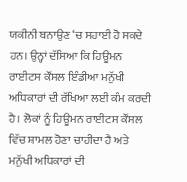ਯਕੀਨੀ ਬਨਾਉਣ ‘ਚ ਸਹਾਈ ਹੋ ਸਕਦੇ ਹਨ। ਉਨ੍ਹਾਂ ਦੱਸਿਆ ਕਿ ਹਿਊਮਨ ਰਾਈਟਸ ਕੌਂਸਲ ਇੰਡੀਆ ਮਨੁੱਖੀ ਅਧਿਕਾਰਾਂ ਦੀ ਰੱਖਿਆ ਲਈ ਕੰਮ ਕਰਦੀ ਹੈ। ਲੋਕਾਂ ਨੂੰ ਹਿਊਮਨ ਰਾਈਟਸ ਕੌਂਸਲ ਵਿੱਚ ਸ਼ਾਮਲ ਹੋਣਾ ਚਾਹੀਦਾ ਹੈ ਅਤੇ ਮਨੁੱਖੀ ਅਧਿਕਾਰਾਂ ਦੀ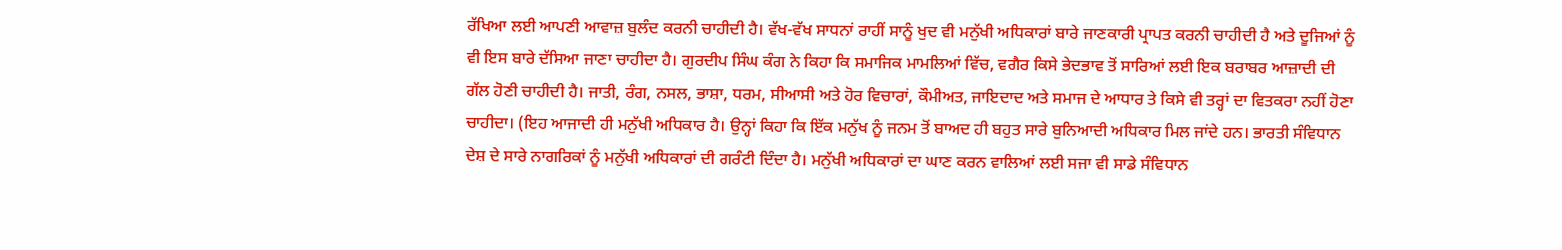ਰੱਖਿਆ ਲਈ ਆਪਣੀ ਆਵਾਜ਼ ਬੁਲੰਦ ਕਰਨੀ ਚਾਹੀਦੀ ਹੈ। ਵੱਖ-ਵੱਖ ਸਾਧਨਾਂ ਰਾਹੀਂ ਸਾਨੂੰ ਖੁਦ ਵੀ ਮਨੁੱਖੀ ਅਧਿਕਾਰਾਂ ਬਾਰੇ ਜਾਣਕਾਰੀ ਪ੍ਰਾਪਤ ਕਰਨੀ ਚਾਹੀਦੀ ਹੈ ਅਤੇ ਦੂਜਿਆਂ ਨੂੰ ਵੀ ਇਸ ਬਾਰੇ ਦੱਸਿਆ ਜਾਣਾ ਚਾਹੀਦਾ ਹੈ। ਗੁਰਦੀਪ ਸਿੰਘ ਕੰਗ ਨੇ ਕਿਹਾ ਕਿ ਸਮਾਜਿਕ ਮਾਮਲਿਆਂ ਵਿੱਚ, ਵਗੈਰ ਕਿਸੇ ਭੇਦਭਾਵ ਤੋਂ ਸਾਰਿਆਂ ਲਈ ਇਕ ਬਰਾਬਰ ਆਜ਼ਾਦੀ ਦੀ ਗੱਲ ਹੋਣੀ ਚਾਹੀਦੀ ਹੈ। ਜਾਤੀ, ਰੰਗ, ਨਸਲ, ਭਾਸ਼ਾ, ਧਰਮ, ਸੀਆਸੀ ਅਤੇ ਹੋਰ ਵਿਚਾਰਾਂ, ਕੌਮੀਅਤ, ਜਾਇਦਾਦ ਅਤੇ ਸਮਾਜ ਦੇ ਆਧਾਰ ਤੇ ਕਿਸੇ ਵੀ ਤਰ੍ਹਾਂ ਦਾ ਵਿਤਕਰਾ ਨਹੀਂ ਹੋਣਾ ਚਾਹੀਦਾ। (ਇਹ ਆਜਾਦੀ ਹੀ ਮਨੁੱਖੀ ਅਧਿਕਾਰ ਹੈ। ਉਨ੍ਹਾਂ ਕਿਹਾ ਕਿ ਇੱਕ ਮਨੁੱਖ ਨੂੰ ਜਨਮ ਤੋਂ ਬਾਅਦ ਹੀ ਬਹੁਤ ਸਾਰੇ ਬੁਨਿਆਦੀ ਅਧਿਕਾਰ ਮਿਲ ਜਾਂਦੇ ਹਨ। ਭਾਰਤੀ ਸੰਵਿਧਾਨ ਦੇਸ਼ ਦੇ ਸਾਰੇ ਨਾਗਰਿਕਾਂ ਨੂੰ ਮਨੁੱਖੀ ਅਧਿਕਾਰਾਂ ਦੀ ਗਰੰਟੀ ਦਿੰਦਾ ਹੈ। ਮਨੁੱਖੀ ਅਧਿਕਾਰਾਂ ਦਾ ਘਾਣ ਕਰਨ ਵਾਲਿਆਂ ਲਈ ਸਜਾ ਵੀ ਸਾਡੇ ਸੰਵਿਧਾਨ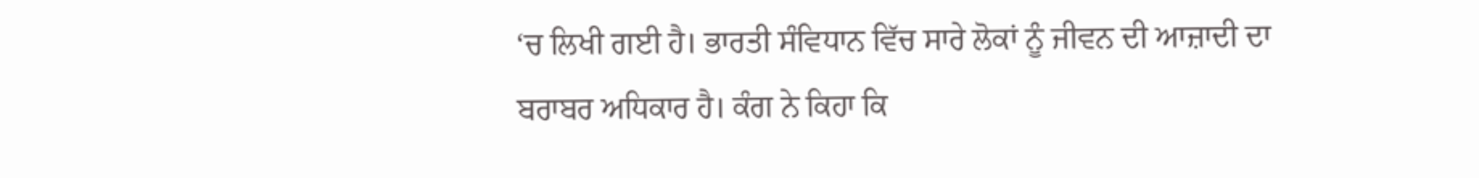‘ਚ ਲਿਖੀ ਗਈ ਹੈ। ਭਾਰਤੀ ਸੰਵਿਧਾਨ ਵਿੱਚ ਸਾਰੇ ਲੋਕਾਂ ਨੂੰ ਜੀਵਨ ਦੀ ਆਜ਼ਾਦੀ ਦਾ ਬਰਾਬਰ ਅਧਿਕਾਰ ਹੈ। ਕੰਗ ਨੇ ਕਿਹਾ ਕਿ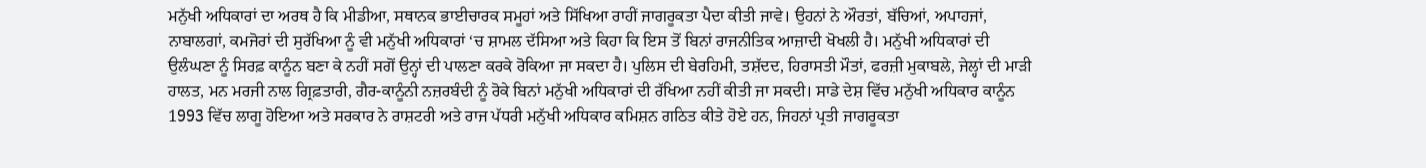ਮਨੁੱਖੀ ਅਧਿਕਾਰਾਂ ਦਾ ਅਰਥ ਹੈ ਕਿ ਮੀਡੀਆ, ਸਥਾਨਕ ਭਾਈਚਾਰਕ ਸਮੂਹਾਂ ਅਤੇ ਸਿੱਖਿਆ ਰਾਹੀਂ ਜਾਗਰੂਕਤਾ ਪੈਦਾ ਕੀਤੀ ਜਾਵੇ। ਉਹਨਾਂ ਨੇ ਔਰਤਾਂ, ਬੱਚਿਆਂ, ਅਪਾਹਜਾਂ, ਨਾਬਾਲਗਾਂ, ਕਮਜੋਰਾਂ ਦੀ ਸੁਰੱਖਿਆ ਨੂੰ ਵੀ ਮਨੁੱਖੀ ਅਧਿਕਾਰਾਂ ‘ਚ ਸ਼ਾਮਲ ਦੱਸਿਆ ਅਤੇ ਕਿਹਾ ਕਿ ਇਸ ਤੋਂ ਬਿਨਾਂ ਰਾਜਨੀਤਿਕ ਆਜ਼ਾਦੀ ਖੋਖਲੀ ਹੈ। ਮਨੁੱਖੀ ਅਧਿਕਾਰਾਂ ਦੀ ਉਲੰਘਣਾ ਨੂੰ ਸਿਰਫ਼ ਕਾਨੂੰਨ ਬਣਾ ਕੇ ਨਹੀਂ ਸਗੋਂ ਉਨ੍ਹਾਂ ਦੀ ਪਾਲਣਾ ਕਰਕੇ ਰੋਕਿਆ ਜਾ ਸਕਦਾ ਹੈ। ਪੁਲਿਸ ਦੀ ਬੇਰਹਿਮੀ, ਤਸ਼ੱਦਦ, ਹਿਰਾਸਤੀ ਮੌਤਾਂ, ਫਰਜ਼ੀ ਮੁਕਾਬਲੇ, ਜੇਲ੍ਹਾਂ ਦੀ ਮਾੜੀ ਹਾਲਤ, ਮਨ ਮਰਜੀ ਨਾਲ ਗ੍ਰਿਫ਼ਤਾਰੀ, ਗੈਰ-ਕਾਨੂੰਨੀ ਨਜ਼ਰਬੰਦੀ ਨੂੰ ਰੋਕੇ ਬਿਨਾਂ ਮਨੁੱਖੀ ਅਧਿਕਾਰਾਂ ਦੀ ਰੱਖਿਆ ਨਹੀਂ ਕੀਤੀ ਜਾ ਸਕਦੀ। ਸਾਡੇ ਦੇਸ਼ ਵਿੱਚ ਮਨੁੱਖੀ ਅਧਿਕਾਰ ਕਾਨੂੰਨ 1993 ਵਿੱਚ ਲਾਗੂ ਹੋਇਆ ਅਤੇ ਸਰਕਾਰ ਨੇ ਰਾਸ਼ਟਰੀ ਅਤੇ ਰਾਜ ਪੱਧਰੀ ਮਨੁੱਖੀ ਅਧਿਕਾਰ ਕਮਿਸ਼ਨ ਗਠਿਤ ਕੀਤੇ ਹੋਏ ਹਨ, ਜਿਹਨਾਂ ਪ੍ਰਤੀ ਜਾਗਰੂਕਤਾ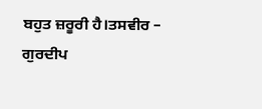ਬਹੁਤ ਜ਼ਰੂਰੀ ਹੈ।ਤਸਵੀਰ – ਗੁਰਦੀਪ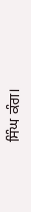ਸਿੰਘ ਕੰਗ।